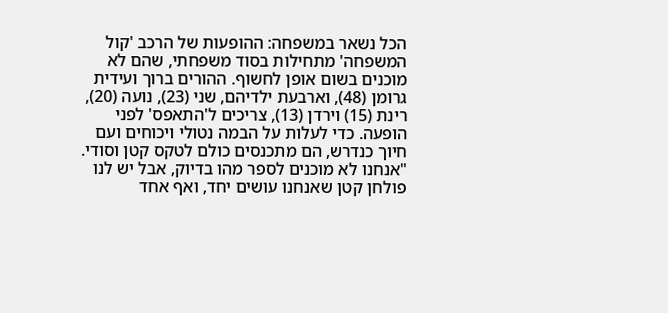הכל נשאר במשפחה: ההופעות של הרכב 'קול המשפחה' מתחילות בסוד משפחתי, שהם לא מוכנים בשום אופן לחשוף. ההורים ברוך ועידית גרומן (48), וארבעת ילדיהם, שני (23), נועה (20), רינת (15) וירדן (13), צריכים ל'התאפס' לפני הופעה. כדי לעלות על הבמה נטולי ויכוחים ועם חיוך כנדרש, הם מתכנסים כולם לטקס קטן וסודי.
"אנחנו לא מוכנים לספר מהו בדיוק, אבל יש לנו פולחן קטן שאנחנו עושים יחד, ואף אחד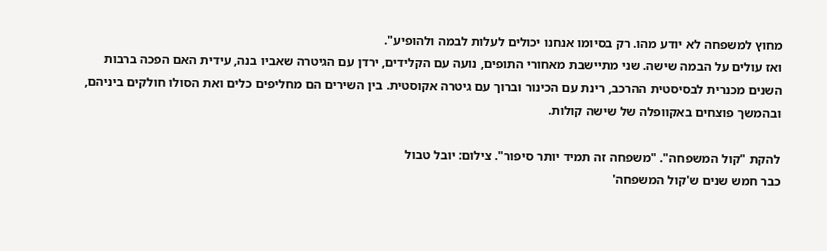מחוץ למשפחה לא יודע מהו. רק בסיומו אנחנו יכולים לעלות לבמה ולהופיע".
ואז עולים על הבמה שישה. שני מתיישבת מאחורי התופים, נועה עם הקלידים, ירדן עם הגיטרה שאביו בנה, עידית האם הפכה ברבות השנים מכנרית לבסיסטית ההרכב, רינת עם הכינור וברוך עם גיטרה אקוסטית. בין השירים הם מחליפים כלים ואת הסולו חולקים ביניהם, ובהמשך פוצחים באקוופלה של שישה קולות.

להקת "קול המשפחה". "משפחה זה תמיד יותר סיפור". צילום: יובל טבול
כבר חמש שנים ש'קול המשפחה'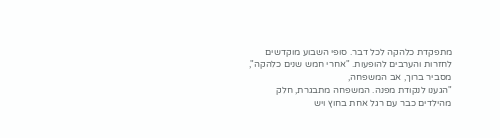מתפקדת כלהקה לכל דבר. סופי השבוע מוקדשים לחזרות והערבים להופעות. "אחרי חמש שנים כלהקה", מסביר ברוך, אב המשפחה,
"הגענו לנקודת מפנה. המשפחה מתבגרת, חלק מהילדים כבר עם רגל אחת בחוץ ויש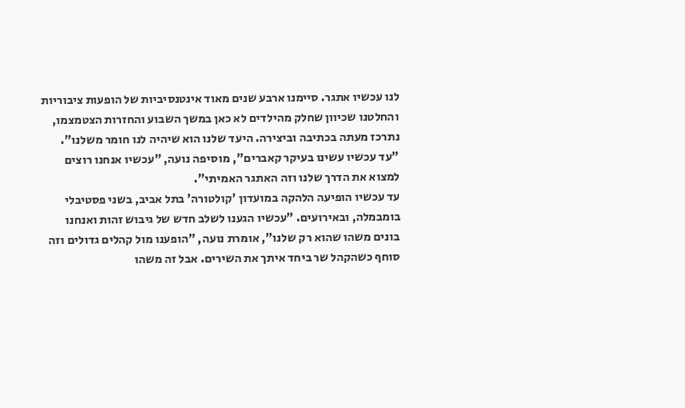לנו עכשיו אתגר. סיימנו ארבע שנים מאוד אינטנסיביות של הופעות ציבוריות והחלטנו שכיוון שחלק מהילדים לא כאן במשך השבוע והחזרות הצטמצמו, נתרכז מעתה בכתיבה וביצירה. היעד שלנו הוא שיהיה לנו חומר משלנו".
"עד עכשיו עשינו בעיקר קאברים", מוסיפה נועה, "עכשיו אנחנו רוצים למצוא את הדרך שלנו וזה האתגר האמיתי".
עד עכשיו הופיעה הלהקה במועדון 'קולטורה' בתל אביב, בשני פסטיבלי בומבמלה, ובאירועים. "עכשיו הגענו לשלב חדש של גיבוש זהות ואנחנו בונים משהו שהוא רק שלנו", אומרת נועה, "הופענו מול קהלים גדולים וזה סוחף כשהקהל שר ביחד איתך את השירים. אבל זה משהו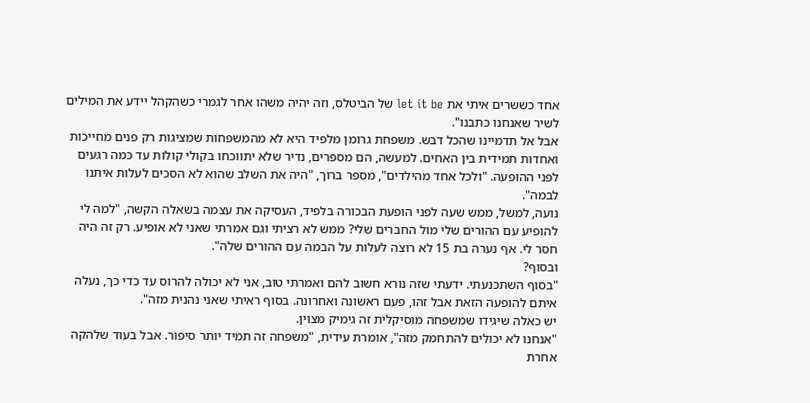אחד כששרים איתי את let it be של הביטלס, וזה יהיה משהו אחר לגמרי כשהקהל יידע את המילים לשיר שאנחנו כתבנו".
אבל אל תדמיינו שהכל דבש. משפחת גרומן מלפיד היא לא מהמשפחות שמציגות רק פנים מחייכות ואחדות תמידית בין האחים. למעשה, הם מספרים, נדיר שלא יתווכחו בקולי קולות עד כמה רגעים לפני ההופעה. "ולכל אחד מהילדים", מספר ברוך, "היה את השלב שהוא לא הסכים לעלות איתנו לבמה".
נועה, למשל, ממש שעה לפני הופעת הבכורה בלפיד, העסיקה את עצמה בשאלה הקשה, "למה לי להופיע עם ההורים שלי מול החברים שלי? ממש לא רציתי וגם אמרתי שאני לא אופיע. רק זה היה חסר לי. אף נערה בת 15 לא רוצה לעלות על הבמה עם ההורים שלה".
ובסוף?
"בסוף השתכנעתי. ידעתי שזה נורא חשוב להם ואמרתי טוב, אני לא יכולה להרוס עד כדי כך, נעלה איתם להופעה הזאת אבל זהו, פעם ראשונה ואחרונה. בסוף ראיתי שאני נהנית מזה".
יש כאלה שיגידו שמשפחה מוסיקלית זה גימיק מצוין.
"אנחנו לא יכולים להתחמק מזה", אומרת עידית, "משפחה זה תמיד יותר סיפור. אבל בעוד שלהקה אחרת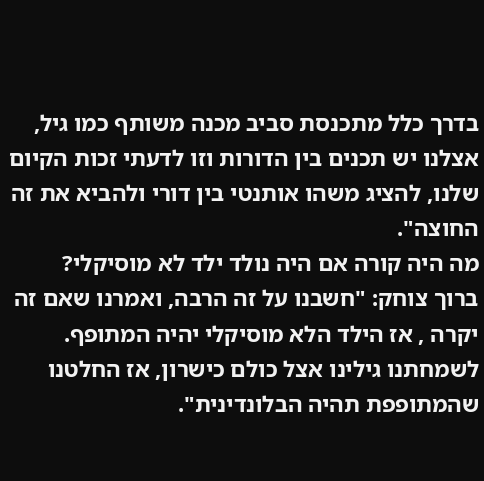בדרך כלל מתכנסת סביב מכנה משותף כמו גיל, אצלנו יש תכנים בין הדורות וזו לדעתי זכות הקיום שלנו, להציג משהו אותנטי בין דורי ולהביא את זה החוצה".
מה היה קורה אם היה נולד ילד לא מוסיקלי?
ברוך צוחק: "חשבנו על זה הרבה, ואמרנו שאם זה יקרה , אז הילד הלא מוסיקלי יהיה המתופף. לשמחתנו גילינו אצל כולם כישרון, אז החלטנו שהמתופפת תהיה הבלונדינית".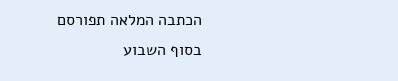הכתבה המלאה תפורסם בסוף השבוע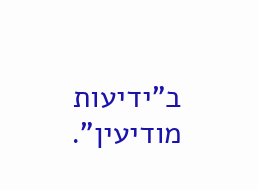ב"ידיעות מודיעין".